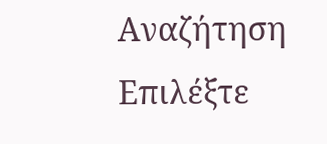Αναζήτηση
Επιλέξτε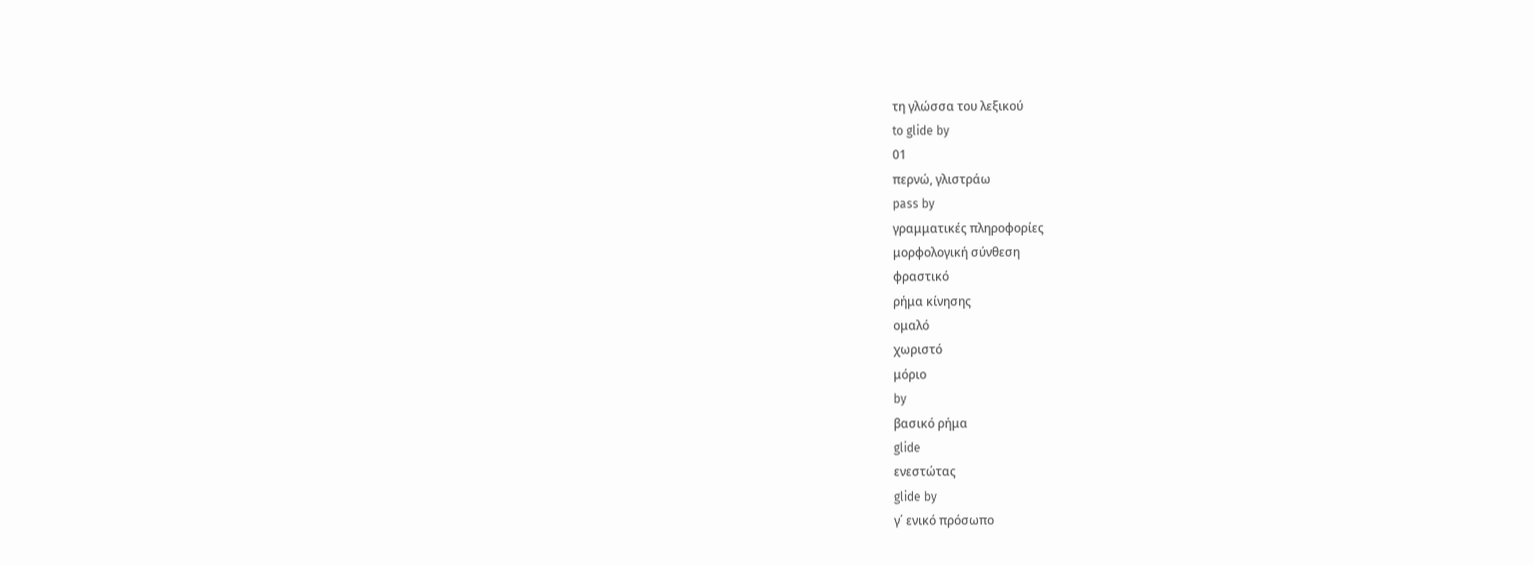τη γλώσσα του λεξικού
to glide by
01
περνώ, γλιστράω
pass by
γραμματικές πληροφορίες
μορφολογική σύνθεση
φραστικό
ρήμα κίνησης
ομαλό
χωριστό
μόριο
by
βασικό ρήμα
glide
ενεστώτας
glide by
γ΄ ενικό πρόσωπο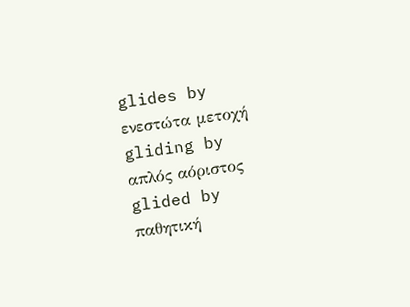glides by
ενεστώτα μετοχή
gliding by
απλός αόριστος
glided by
παθητική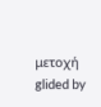μετοχή
glided by